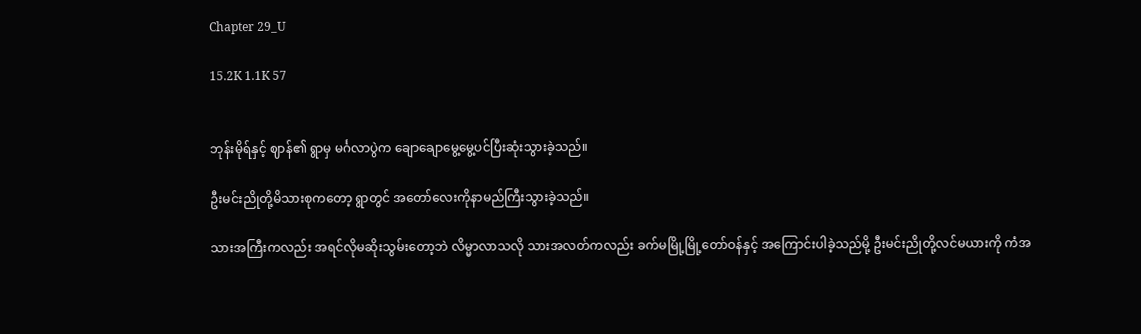Chapter 29_U

15.2K 1.1K 57


ဘုန်းမိုရ်နှင့် ဈာန်၏ ရွာမှ မင်္ဂလာပွဲက ချောချောမွေ့မွေ့ပင်ပြီးဆုံးသွားခဲ့သည်။

ဦးမင်းညိုတို့မိသားစုကတော့ ရွာတွင် အတော်လေးကိုနာမည်ကြီးသွားခဲ့သည်။

သားအကြီးကလည်း အရင်လိုမဆိုးသွမ်းတော့ဘဲ လိမ္မာလာသလို သားအလတ်ကလည်း ခက်မမြို့မြို့တော်ဝန်နှင့် အကြောင်းပါခဲ့သည်မို့ ဦးမင်းညိုတို့လင်မယားကို ကံအ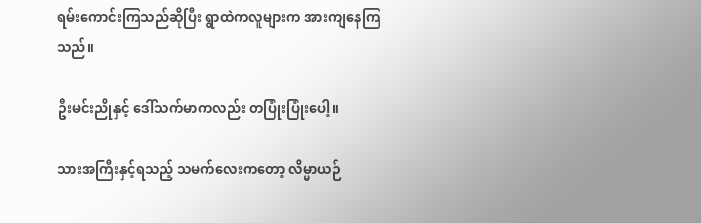ရမ်းကောင်းကြသည်ဆိုပြီး ရွာထဲကလူများက အားကျနေကြသည်။

ဦးမင်းညိုနှင့် ဒေါ်သက်မာကလည်း တပြုံးပြုံးပေါ့။

သားအကြီးနှင့်ရသည့် သမက်လေးကတော့ လိမ္မာယဉ်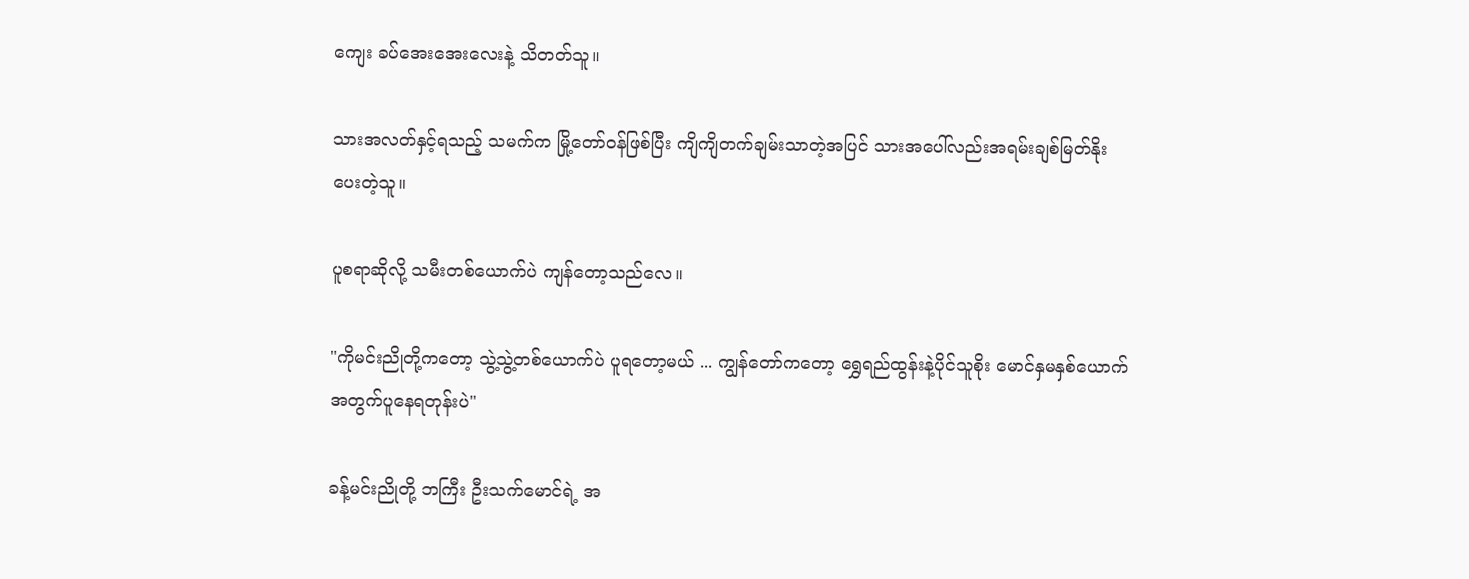ကျေး ခပ်အေးအေးလေးနဲ့ သိတတ်သူ။

သားအလတ်နှင့်ရသည့် သမက်က မြို့တော်ဝန်ဖြစ်ပြီး ကျိကျိတက်ချမ်းသာတဲ့အပြင် သားအပေါ်လည်းအရမ်းချစ်မြတ်နိုးပေးတဲ့သူ။

ပူစရာဆိုလို့ သမီးတစ်ယောက်ပဲ ကျန်တော့သည်လေ။

"ကိုမင်းညိုတို့ကတော့ သွဲ့သွဲ့တစ်ယောက်ပဲ ပူရတော့မယ် ... ကျွန်တော်ကတော့ ရွှေရည်ထွန်းနဲ့ပိုင်သူစိုး မောင်နှမနှစ်ယောက်အတွက်ပူနေရတုန်းပဲ"

ခန့်မင်းညိုတို့ ဘကြီး ဦးသက်မောင်ရဲ့ အ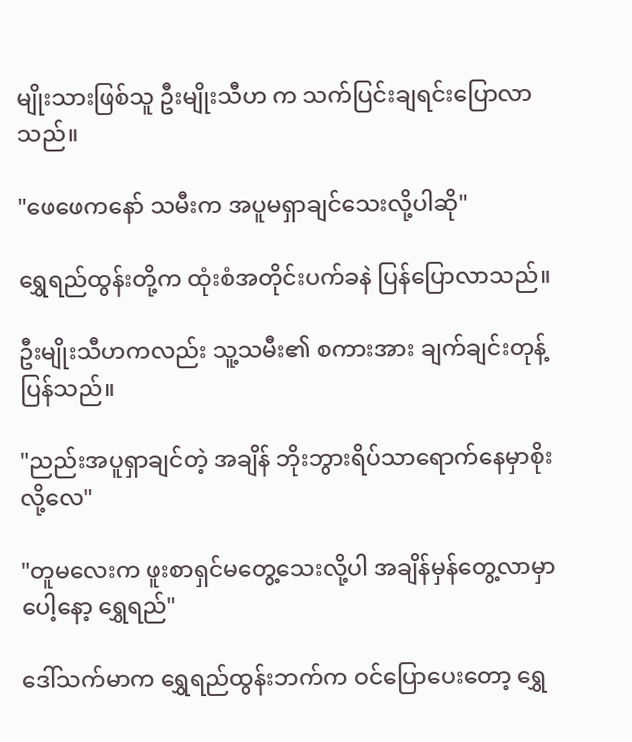မျိုးသားဖြစ်သူ ဦးမျိုးသီဟ က သက်ပြင်းချရင်းပြောလာသည်။

"ဖေဖေကနော် သမီးက အပူမရှာချင်သေးလို့ပါဆို"

ရွှေရည်ထွန်းတို့က ထုံးစံအတိုင်းပက်ခနဲ ပြန်ပြောလာသည်။

ဦးမျိုးသီဟကလည်း သူ့သမီး၏ စကားအား ချက်ချင်းတုန့်ပြန်သည်။

"ညည်းအပူရှာချင်တဲ့ အချိန် ဘိုးဘွားရိပ်သာရောက်နေမှာစိုးလို့လေ"

"တူမလေးက ဖူးစာရှင်မတွေ့သေးလို့ပါ အချိန်မှန်တွေ့လာမှာပေါ့နော့ ရွှေရည်"

ဒေါ်သက်မာက ရွှေရည်ထွန်းဘက်က ဝင်ပြောပေးတော့ ရွှေ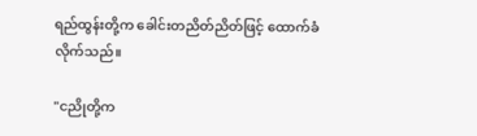ရည်ထွန်းတို့က ခေါင်းတညိတ်ညိတ်ဖြင့် ထောက်ခံလိုက်သည်။

"ငညိုတို့က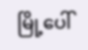မြို့ပေါ်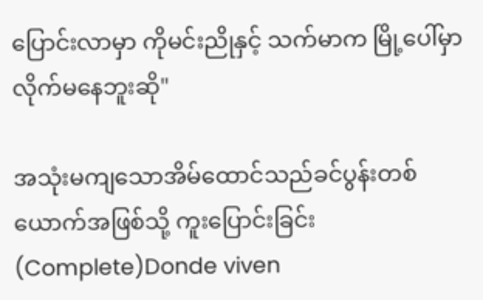ပြောင်းလာမှာ ကိုမင်းညိုနှင့် သက်မာက မြို့ပေါ်မှာလိုက်မနေဘူးဆို"

အသုံးမကျသောအိမ်ထောင်သည်ခင်ပွန်းတစ်ယောက်အဖြစ်သို့ ကူးပြောင်းခြင်း (Complete)Donde viven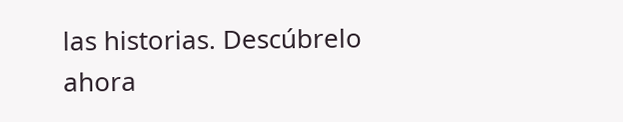las historias. Descúbrelo ahora